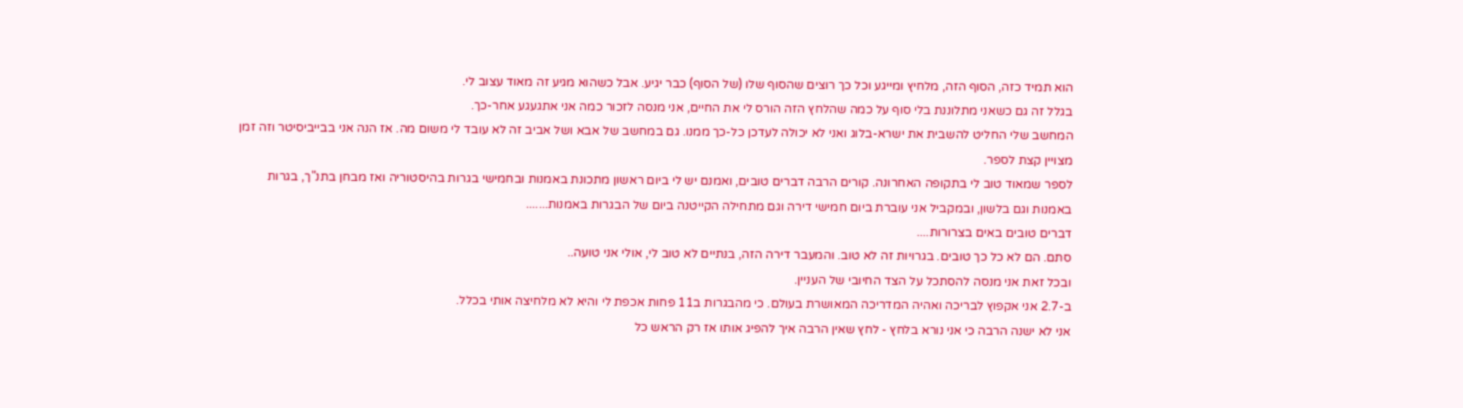הוא תמיד כזה, הסוף הזה, מלחיץ ומייגע וכל כך רוצים שהסוף שלו (של הסוף) כבר יגיע. אבל כשהוא מגיע זה מאוד עצוב לי.
בגלל זה גם כשאני מתלוננת בלי סוף על כמה שהלחץ הזה הורס לי את החיים, אני מנסה לזכור כמה אני אתגעגע אחר-כך.
המחשב שלי החליט להשבית את ישרא-בלוג ואני לא יכולה לעדכן כל-כך ממנו. גם במחשב של אבא ושל אביב זה לא עובד לי משום מה. אז הנה אני בבייביסיטר וזה זמן מצויין קצת לספר.
לספר שמאוד טוב לי בתקופה האחרונה. קורים הרבה דברים טובים, ואמנם יש לי ביום ראשון מתכונת באמנות ובחמישי בגרות בהיסטוריה ואז מבחן בתנ"ך, בגרות באמנות וגם בלשון, ובמקביל אני עוברת ביום חמישי דירה וגם מתחילה הקייטנה ביום של הבגרות באמנות.......
דברים טובים באים בצרורות....
סתם. הם לא כל כך טובים. בגרויות זה לא טוב. והמעבר דירה הזה, בנתיים לא טוב לי, אולי אני טועה..
ובכל זאת אני מנסה להסתכל על הצד החיובי של העניין.
ב-2.7 אני אקפוץ לבריכה ואהיה המדריכה המאושרת בעולם. כי מהבגרות ב11 פחות אכפת לי והיא לא מלחיצה אותי בכלל.
אני לא ישנה הרבה כי אני נורא בלחץ - לחץ שאין הרבה איך להפיג אותו אז רק הראש כל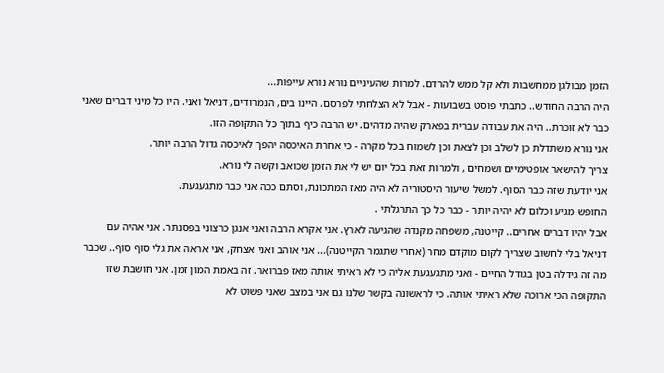הזמן מבולגן ממחשבות ולא קל ממש להרדם. למרות שהעיניים נורא נורא עייפות...
היה הרבה החודש.. כתבתי פוסט בשבועות - אבל לא הצלחתי לפרסם. היינו בים, הנמרודים, דניאל ואני. היו כל מיני דברים שאני כבר לא זוכרת.. היה את עבודה עברית בפארק שהיה מדהים. יש הרבה כיף בתוך כל התקופה הזו.
אני נורא משתדלת כן לשלב וכן לצאת וכן לשמוח בכל מקרה - כי אחרת האיכסה יהפך לאיכסה גדול הרבה יותר.
צריך להישאר אופטימיים ושמחים , ולמרות זאת בכל יום יש לי את הזמן שכואב וקשה לי נורא.
אני יודעת שזה כבר הסוף. למשל שיעור היסטוריה לא היה מאז המתכונת, וסתם ככה אני כבר מתגעגעת.
החופש מגיע וכלום לא יהיה יותר - כבר כל כך התרגלתי .
אבל יהיו דברים אחרים.. קייטנה, משפחה מקנדה שהגיעה לארץ. אני אקרא הרבה ואני אנגן כרצוני בפסנתר. אני אהיה עם דניאל בלי לחשוב שצריך לקום מוקדם מחר (אחרי שתגמר הקייטנה)... אני אוהב ואני אצחק, אני אראה את גלי סוף סוף.. שכבר מה זה גידלה בטן בגודל החיים - ואני מתגעגעת אליה כי לא ראיתי אותה מאז פברואר. זה באמת המון זמן. אני חושבת שזו התקופה הכי ארוכה שלא ראיתי אותה. כי לראשונה בקשר שלנו גם אני במצב שאני פשוט לא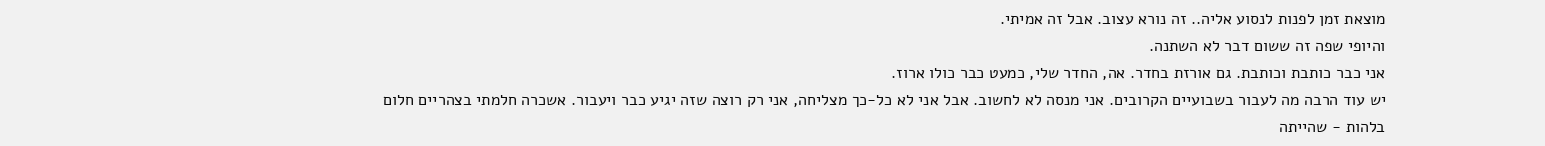מוצאת זמן לפנות לנסוע אליה.. זה נורא עצוב. אבל זה אמיתי.
והיופי שפה זה ששום דבר לא השתנה.
אני כבר כותבת וכותבת. גם אורזת בחדר. אה, החדר שלי, כמעט כבר כולו ארוז.
יש עוד הרבה מה לעבור בשבועיים הקרובים. אני מנסה לא לחשוב. אבל אני לא כל-כך מצליחה, אני רק רוצה שזה יגיע כבר ויעבור. אשכרה חלמתי בצהריים חלום בלהות - שהייתה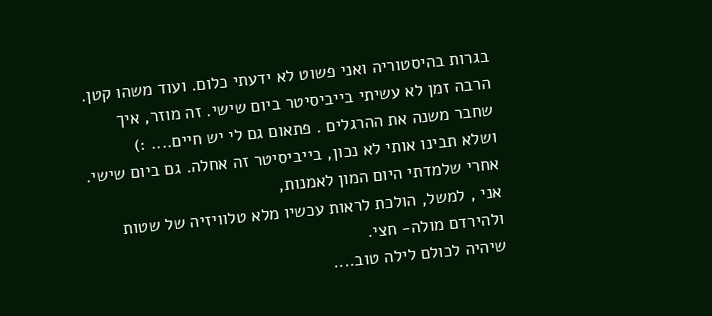בגרות בהיסטוריה ואני פשוט לא ידעתי כלום. ועוד משהו קטן.
הרבה זמן לא עשיתי בייביסיטר ביום שישי. זה מוזר, איך שחבר משנה את ההרגלים . פתאום גם לי יש חיים.... :)
ושלא תבינו אותי לא נכון, בייביסיטר זה אחלה. גם ביום שישי.
אחרי שלמדתי היום המון לאמנות,
אני , למשל, הולכת לראות עכשיו מלא טלוויזיה של שטות ולהירדם מולה- חצי.
שיהיה לכולם לילה טוב....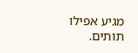מגיע אפילו תותים.